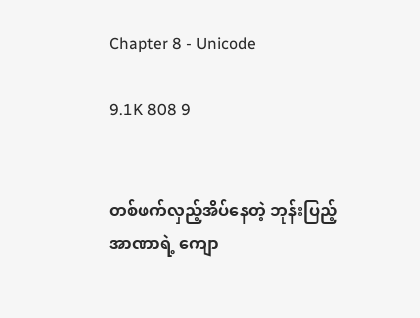Chapter 8 - Unicode

9.1K 808 9


တစ်ဖက်လှည့်အိပ်နေတဲ့ ဘုန်းပြည့်အာဏာရဲ့ ကျော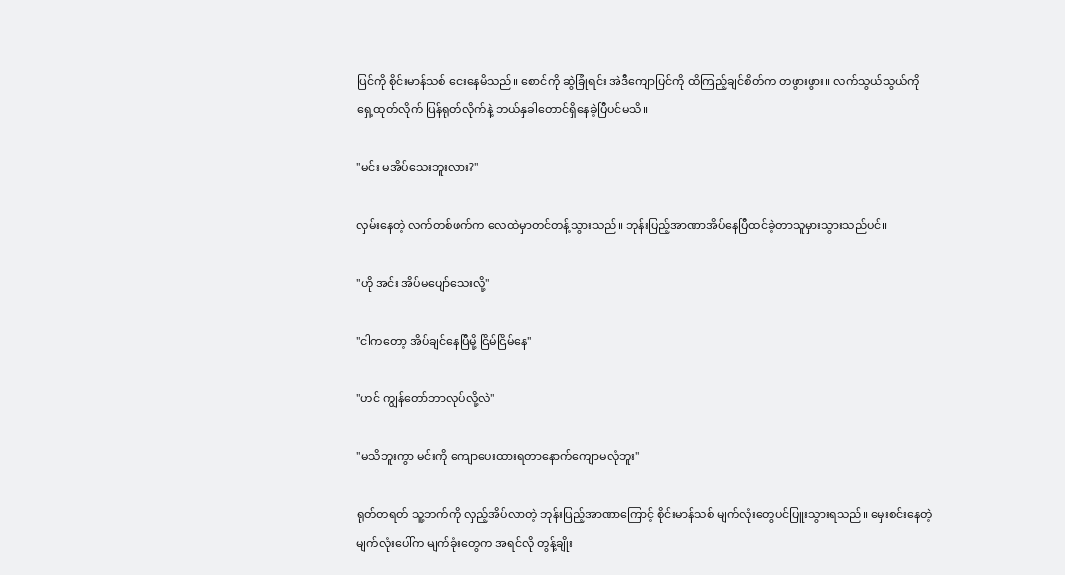ပြင်ကို စိုင်းမာန်သစ် ငေးနေမိသည်။ စောင်ကို ဆွဲခြုံရင်း အဲဒီကျောပြင်ကို ထိကြည့်ချင်စိတ်က တဖွားဖွား။ လက်သွယ်သွယ်ကို ရှေ့ထုတ်လိုက် ပြန်ရုတ်လိုက်နဲ့ ဘယ်နှခါတောင်ရှိနေခဲ့ပြီပင်မသိ။

"မင်း မအိပ်သေးဘူးလား?"

လှမ်းနေတဲ့ လက်တစ်ဖက်က လေထဲမှာတင်တန့်သွားသည်။ ဘုန်းပြည့်အာဏာအိပ်နေပြီထင်ခဲ့တာသူမှားသွားသည်ပင်။

"ဟို အင်း အိပ်မပျော်သေးလို့"

"ငါကတော့ အိပ်ချင်နေပြီမို့ ငြိမ်ငြိမ်နေ"

"ဟင် ကျွန်တော်ဘာလုပ်လို့လဲ"

"မသိဘူးကွာ မင်းကို ကျောပေးထားရတာနောက်ကျောမလုံဘူး"

ရုတ်တရတ် သူ့ဘက်ကို လှည့်အိပ်လာတဲ့ ဘုန်းပြည့်အာဏာကြောင့် စိုင်းမာန်သစ် မျက်လုံးတွေပင်ပြူးသွားရသည်။ မှေးစင်းနေတဲ့ မျက်လုံးပေါ်က မျက်ခုံးတွေက အရင်လို တွန့်ချိုး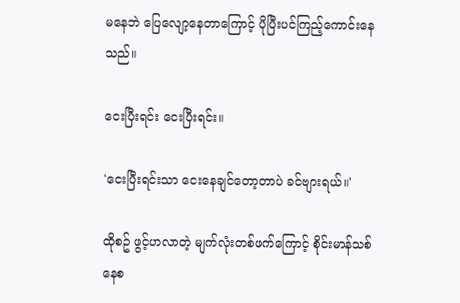မနေဘဲ ပြေလျော့နေတာကြောင့် ပိုပြီးပင်ကြည့်ကောင်းနေသည်။

ငေးပြီးရင်း ငေးပြီးရင်း။

'ငေးပြီးရင်းသာ ငေးနေချင်တော့တာပဲ ခင်ဗျားရယ်။'

ထိုစဥ် ဖွင့်ဟလာတဲ့ မျက်လုံးတစ်ဖက်ကြောင့် စိုင်းမာန်သစ် နေစ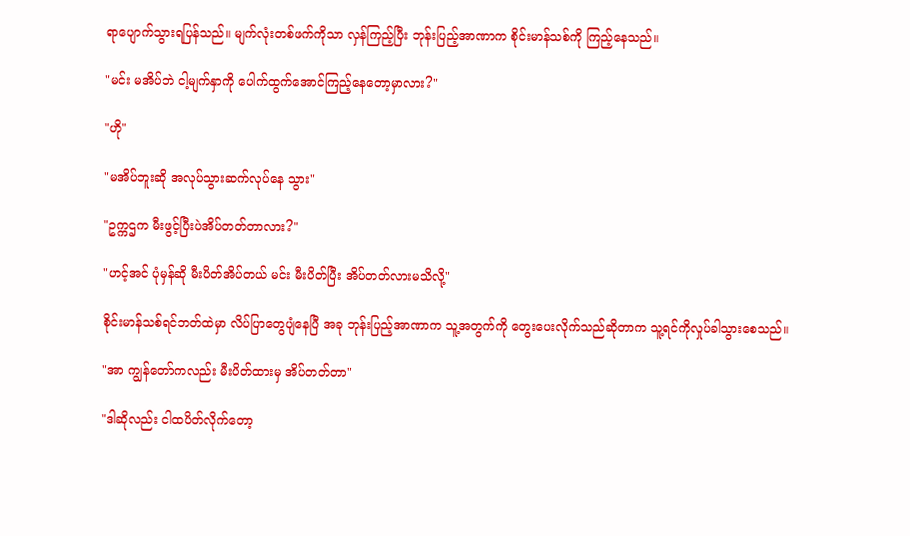ရာပျောက်သွားရပြန်သည်။ မျက်လုံးတစ်ဖက်ကိုသာ လှန်ကြည့်ပြီး ဘုန်းပြည့်အာဏာက စိုင်းမာန်သစ်ကို ကြည့်နေသည်။

"မင်း မအိပ်ဘဲ ငါ့မျက်နှာကို ပေါက်ထွက်အောင်ကြည့်နေတော့မှာလား?"

"ဟို"

"မအိပ်ဘူးဆို အလုပ်သွားဆက်လုပ်နေ သွား"

"ဥက္ကဌက မီးဖွင့်ပြီးပဲအိပ်တတ်တာလား?"

"ဟင့်အင် ပုံမှန်ဆို မီးပိတ်အိပ်တယ် မင်း မီးပိတ်ပြီး အိပ်တတ်လားမသိလို့"

စိုင်းမာန်သစ်ရင်ဘတ်ထဲမှာ လိပ်ပြာတွေပျံနေပြီ အခု ဘုန်းပြည့်အာဏာက သူ့အတွက်ကို တွေးပေးလိုက်သည်ဆိုတာက သူ့ရင်ကိုလှုပ်ခါသွားစေသည်။

"အာ ကျွန်တော်ကလည်း မီးပိတ်ထားမှ အိပ်တတ်တာ"

"ဒါဆိုလည်း ငါထပိတ်လိုက်တော့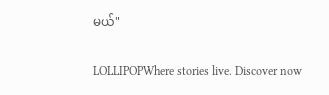မယ်"

LOLLIPOPWhere stories live. Discover now